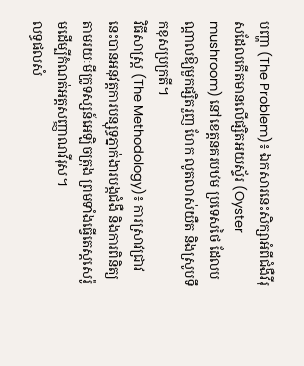បញ្ហា (The Problem)៖ ឯកសារនេះសិក្សាអំពីជំងឺវីរុសដែលកើតមានលើផ្សិតអយស្ទ័រ (Oyster mushroom) នៅខេត្តនគរបឋម ប្រទេសថៃ ដែលបណ្តាលឱ្យមួកផ្សិតរួញ ហែក លូតលាស់យឺត និងស្រូបទឹកខុសប្រក្រតី។
វិធីសាស្ត្រ (The Methodology)៖ ការស្រាវជ្រាវនេះបានអនុវត្តការបន្សុទ្ធភ្នាក់ងារបង្កជំងឺ និងការពិនិត្យតាមរយៈមីក្រូទស្សន៍អេឡិចត្រុង ព្រមទាំងធ្វើតេស្តសេរ៉ូមដើម្បីកំណត់អត្តសញ្ញាណវីរុស។
លទ្ធផលសំ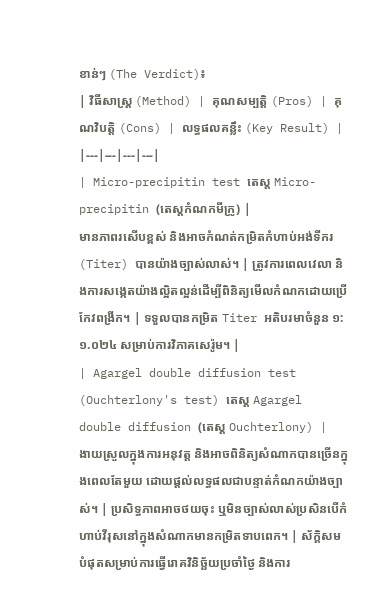ខាន់ៗ (The Verdict)៖
| វិធីសាស្ត្រ (Method) | គុណសម្បត្តិ (Pros) | គុណវិបត្តិ (Cons) | លទ្ធផលគន្លឹះ (Key Result) |
|---|---|---|---|
| Micro-precipitin test តេស្ត Micro-precipitin (តេស្តកំណកមីក្រូ) |
មានភាពរសើបខ្ពស់ និងអាចកំណត់កម្រិតកំហាប់អង់ទីករ (Titer) បានយ៉ាងច្បាស់លាស់។ | ត្រូវការពេលវេលា និងការសង្កេតយ៉ាងល្អិតល្អន់ដើម្បីពិនិត្យមើលកំណកដោយប្រើកែវពង្រីក។ | ទទួលបានកម្រិត Titer អតិបរមាចំនួន ១:១.០២៤ សម្រាប់ការវិភាគសេរ៉ូម។ |
| Agargel double diffusion test (Ouchterlony's test) តេស្ត Agargel double diffusion (តេស្ត Ouchterlony) |
ងាយស្រួលក្នុងការអនុវត្ត និងអាចពិនិត្យសំណាកបានច្រើនក្នុងពេលតែមួយ ដោយផ្តល់លទ្ធផលជាបន្ទាត់កំណកយ៉ាងច្បាស់។ | ប្រសិទ្ធភាពអាចថយចុះ ឬមិនច្បាស់លាស់ប្រសិនបើកំហាប់វីរុសនៅក្នុងសំណាកមានកម្រិតទាបពេក។ | ស័ក្តិសមបំផុតសម្រាប់ការធ្វើរោគវិនិច្ឆ័យប្រចាំថ្ងៃ និងការ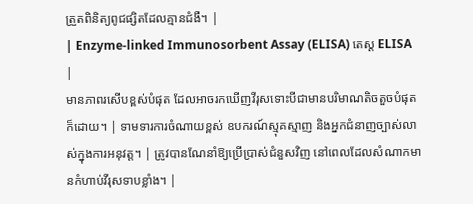ត្រួតពិនិត្យពូជផ្សិតដែលគ្មានជំងឺ។ |
| Enzyme-linked Immunosorbent Assay (ELISA) តេស្ត ELISA |
មានភាពរសើបខ្ពស់បំផុត ដែលអាចរកឃើញវីរុសទោះបីជាមានបរិមាណតិចតួចបំផុតក៏ដោយ។ | ទាមទារការចំណាយខ្ពស់ ឧបករណ៍ស្មុគស្មាញ និងអ្នកជំនាញច្បាស់លាស់ក្នុងការអនុវត្ត។ | ត្រូវបានណែនាំឱ្យប្រើប្រាស់ជំនួសវិញ នៅពេលដែលសំណាកមានកំហាប់វីរុសទាបខ្លាំង។ |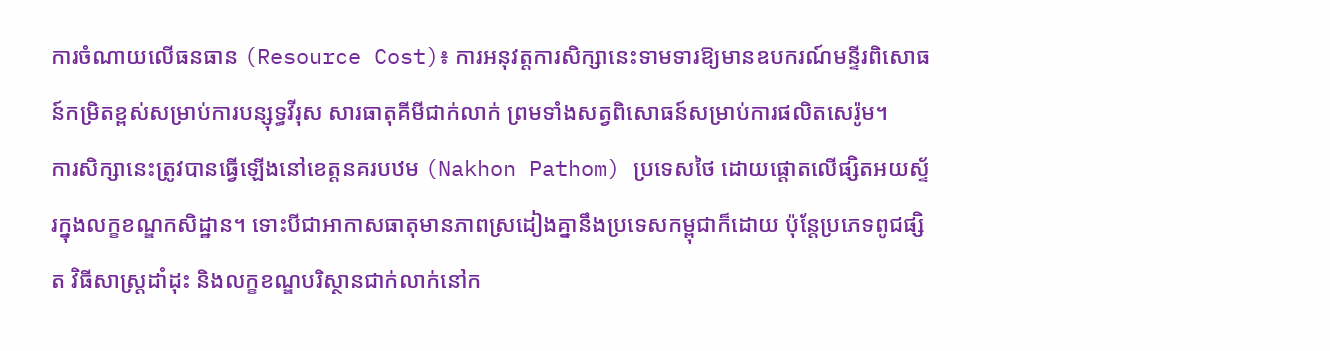ការចំណាយលើធនធាន (Resource Cost)៖ ការអនុវត្តការសិក្សានេះទាមទារឱ្យមានឧបករណ៍មន្ទីរពិសោធន៍កម្រិតខ្ពស់សម្រាប់ការបន្សុទ្ធវីរុស សារធាតុគីមីជាក់លាក់ ព្រមទាំងសត្វពិសោធន៍សម្រាប់ការផលិតសេរ៉ូម។
ការសិក្សានេះត្រូវបានធ្វើឡើងនៅខេត្តនគរបឋម (Nakhon Pathom) ប្រទេសថៃ ដោយផ្តោតលើផ្សិតអយស្ទ័រក្នុងលក្ខខណ្ឌកសិដ្ឋាន។ ទោះបីជាអាកាសធាតុមានភាពស្រដៀងគ្នានឹងប្រទេសកម្ពុជាក៏ដោយ ប៉ុន្តែប្រភេទពូជផ្សិត វិធីសាស្ត្រដាំដុះ និងលក្ខខណ្ឌបរិស្ថានជាក់លាក់នៅក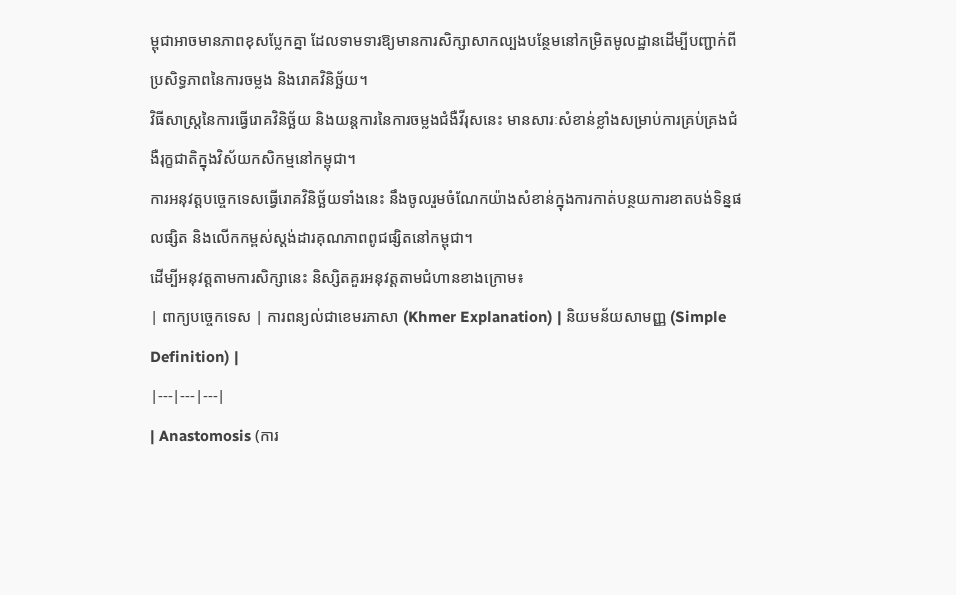ម្ពុជាអាចមានភាពខុសប្លែកគ្នា ដែលទាមទារឱ្យមានការសិក្សាសាកល្បងបន្ថែមនៅកម្រិតមូលដ្ឋានដើម្បីបញ្ជាក់ពីប្រសិទ្ធភាពនៃការចម្លង និងរោគវិនិច្ឆ័យ។
វិធីសាស្ត្រនៃការធ្វើរោគវិនិច្ឆ័យ និងយន្តការនៃការចម្លងជំងឺវីរុសនេះ មានសារៈសំខាន់ខ្លាំងសម្រាប់ការគ្រប់គ្រងជំងឺរុក្ខជាតិក្នុងវិស័យកសិកម្មនៅកម្ពុជា។
ការអនុវត្តបច្ចេកទេសធ្វើរោគវិនិច្ឆ័យទាំងនេះ នឹងចូលរួមចំណែកយ៉ាងសំខាន់ក្នុងការកាត់បន្ថយការខាតបង់ទិន្នផលផ្សិត និងលើកកម្ពស់ស្តង់ដារគុណភាពពូជផ្សិតនៅកម្ពុជា។
ដើម្បីអនុវត្តតាមការសិក្សានេះ និស្សិតគួរអនុវត្តតាមជំហានខាងក្រោម៖
| ពាក្យបច្ចេកទេស | ការពន្យល់ជាខេមរភាសា (Khmer Explanation) | និយមន័យសាមញ្ញ (Simple Definition) |
|---|---|---|
| Anastomosis (ការ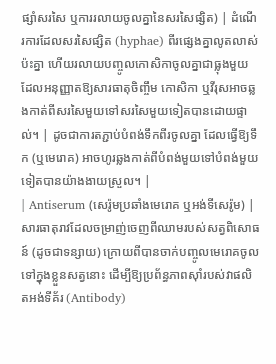ផ្សាំសរសៃ ឬការរលាយចូលគ្នានៃសរសៃផ្សិត) | ដំណើរការដែលសរសៃផ្សិត (hyphae) ពីរផ្សេងគ្នាលូតលាស់ប៉ះគ្នា ហើយរលាយបញ្ចូលកោសិកាចូលគ្នាជាធ្លុងមួយ ដែលអនុញ្ញាតឱ្យសារធាតុចិញ្ចឹម កោសិកា ឬវីរុសអាចឆ្លងកាត់ពីសរសៃមួយទៅសរសៃមួយទៀតបានដោយផ្ទាល់។ | ដូចជាការតភ្ជាប់បំពង់ទឹកពីរចូលគ្នា ដែលធ្វើឱ្យទឹក (ឬមេរោគ) អាចហូរឆ្លងកាត់ពីបំពង់មួយទៅបំពង់មួយទៀតបានយ៉ាងងាយស្រួល។ |
| Antiserum (សេរ៉ូមប្រឆាំងមេរោគ ឬអង់ទីសេរ៉ូម) | សារធាតុរាវដែលចម្រាញ់ចេញពីឈាមរបស់សត្វពិសោធន៍ (ដូចជាទន្សាយ) ក្រោយពីបានចាក់បញ្ចូលមេរោគចូលទៅក្នុងខ្លួនសត្វនោះ ដើម្បីឱ្យប្រព័ន្ធភាពស៊ាំរបស់វាផលិតអង់ទីគ័រ (Antibody)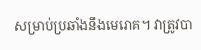សម្រាប់ប្រឆាំងនឹងមេរោគ។ វាត្រូវបា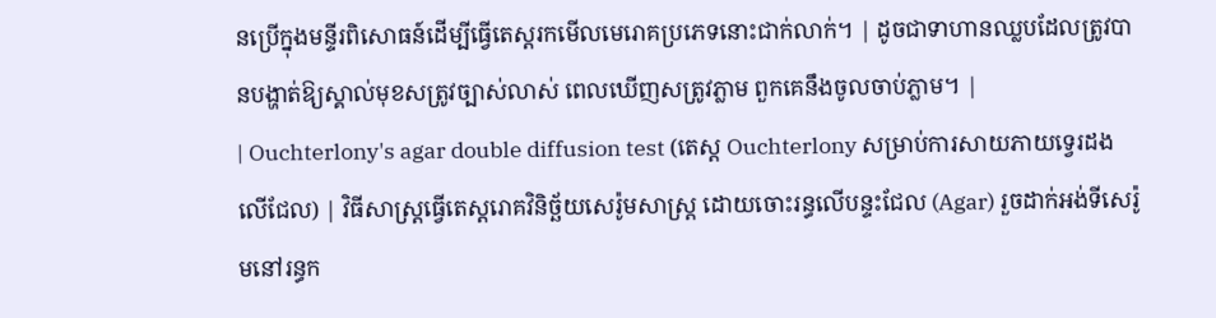នប្រើក្នុងមន្ទីរពិសោធន៍ដើម្បីធ្វើតេស្តរកមើលមេរោគប្រភេទនោះជាក់លាក់។ | ដូចជាទាហានឈ្លបដែលត្រូវបានបង្ហាត់ឱ្យស្គាល់មុខសត្រូវច្បាស់លាស់ ពេលឃើញសត្រូវភ្លាម ពួកគេនឹងចូលចាប់ភ្លាម។ |
| Ouchterlony's agar double diffusion test (តេស្ត Ouchterlony សម្រាប់ការសាយភាយទ្វេរដងលើជែល) | វិធីសាស្ត្រធ្វើតេស្តរោគវិនិច្ឆ័យសេរ៉ូមសាស្ត្រ ដោយចោះរន្ធលើបន្ទះជែល (Agar) រួចដាក់អង់ទីសេរ៉ូមនៅរន្ធក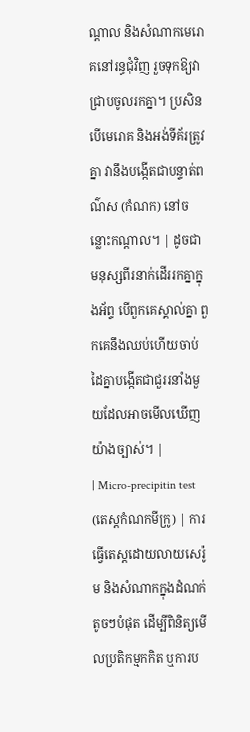ណ្តាល និងសំណាកមេរោគនៅរន្ធជុំវិញ រួចទុកឱ្យវាជ្រាបចូលរកគ្នា។ ប្រសិនបើមេរោគ និងអង់ទីគ័រត្រូវគ្នា វានឹងបង្កើតជាបន្ទាត់ពណ៌ស (កំណក) នៅចន្លោះកណ្តាល។ | ដូចជាមនុស្សពីរនាក់ដើររកគ្នាក្នុងអ័ព្ទ បើពួកគេស្គាល់គ្នា ពួកគេនឹងឈប់ហើយចាប់ដៃគ្នាបង្កើតជាជួររនាំងមួយដែលអាចមើលឃើញយ៉ាងច្បាស់។ |
| Micro-precipitin test (តេស្តកំណកមីក្រូ) | ការធ្វើតេស្តដោយលាយសេរ៉ូម និងសំណាកក្នុងដំណក់តូចៗបំផុត ដើម្បីពិនិត្យមើលប្រតិកម្មកកិត ឬការប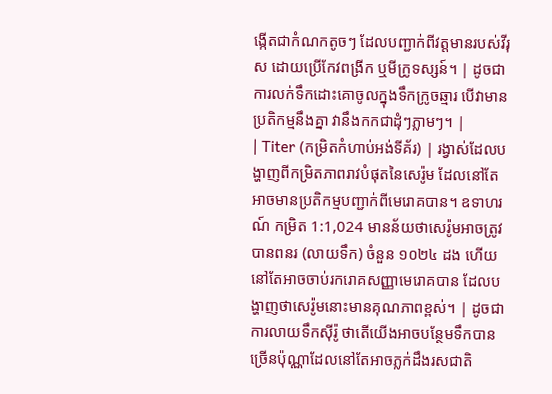ង្កើតជាកំណកតូចៗ ដែលបញ្ជាក់ពីវត្តមានរបស់វីរុស ដោយប្រើកែវពង្រីក ឬមីក្រូទស្សន៍។ | ដូចជាការលក់ទឹកដោះគោចូលក្នុងទឹកក្រូចឆ្មារ បើវាមានប្រតិកម្មនឹងគ្នា វានឹងកកជាដុំៗភ្លាមៗ។ |
| Titer (កម្រិតកំហាប់អង់ទីគ័រ) | រង្វាស់ដែលបង្ហាញពីកម្រិតភាពរាវបំផុតនៃសេរ៉ូម ដែលនៅតែអាចមានប្រតិកម្មបញ្ជាក់ពីមេរោគបាន។ ឧទាហរណ៍ កម្រិត 1:1,024 មានន័យថាសេរ៉ូមអាចត្រូវបានពនរ (លាយទឹក) ចំនួន ១០២៤ ដង ហើយនៅតែអាចចាប់រករោគសញ្ញាមេរោគបាន ដែលបង្ហាញថាសេរ៉ូមនោះមានគុណភាពខ្ពស់។ | ដូចជាការលាយទឹកស៊ីរ៉ូ ថាតើយើងអាចបន្ថែមទឹកបានច្រើនប៉ុណ្ណាដែលនៅតែអាចភ្លក់ដឹងរសជាតិ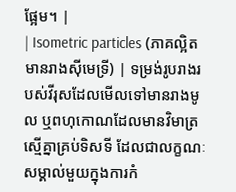ផ្អែម។ |
| Isometric particles (ភាគល្អិតមានរាងស៊ីមេទ្រី) | ទម្រង់រូបរាងរបស់វីរុសដែលមើលទៅមានរាងមូល ឬពហុកោណដែលមានវិមាត្រស្មើគ្នាគ្រប់ទិសទី ដែលជាលក្ខណៈសម្គាល់មួយក្នុងការកំ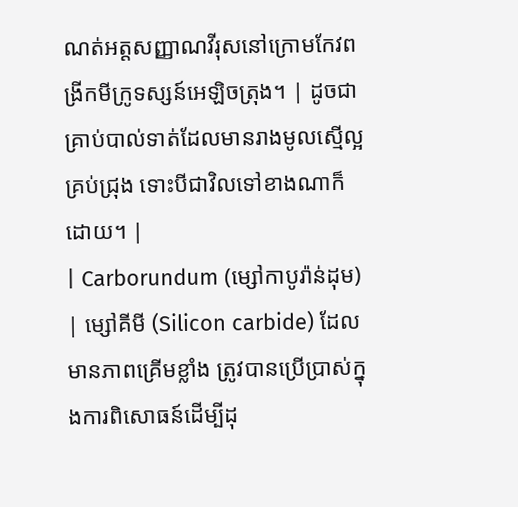ណត់អត្តសញ្ញាណវីរុសនៅក្រោមកែវពង្រីកមីក្រូទស្សន៍អេឡិចត្រុង។ | ដូចជាគ្រាប់បាល់ទាត់ដែលមានរាងមូលស្មើល្អគ្រប់ជ្រុង ទោះបីជាវិលទៅខាងណាក៏ដោយ។ |
| Carborundum (ម្សៅកាបូរ៉ាន់ដុម) | ម្សៅគីមី (Silicon carbide) ដែលមានភាពគ្រើមខ្លាំង ត្រូវបានប្រើប្រាស់ក្នុងការពិសោធន៍ដើម្បីដុ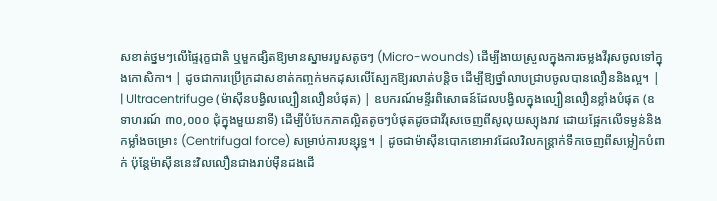សខាត់ថ្នមៗលើផ្ទៃរុក្ខជាតិ ឬមួកផ្សិតឱ្យមានស្នាមរបួសតូចៗ (Micro-wounds) ដើម្បីងាយស្រួលក្នុងការចម្លងវីរុសចូលទៅក្នុងកោសិកា។ | ដូចជាការប្រើក្រដាសខាត់កញ្ចក់មកដុសលើស្បែកឱ្យរលាត់បន្តិច ដើម្បីឱ្យថ្នាំលាបជ្រាបចូលបានលឿននិងល្អ។ |
| Ultracentrifuge (ម៉ាស៊ីនបង្វិលល្បឿនលឿនបំផុត) | ឧបករណ៍មន្ទីរពិសោធន៍ដែលបង្វិលក្នុងល្បឿនលឿនខ្លាំងបំផុត (ឧទាហរណ៍ ៣០,០០០ ជុំក្នុងមួយនាទី) ដើម្បីបំបែកភាគល្អិតតូចៗបំផុតដូចជាវីរុសចេញពីសូលុយស្យុងរាវ ដោយផ្អែកលើទម្ងន់និងកម្លាំងចម្រោះ (Centrifugal force) សម្រាប់ការបន្សុទ្ធ។ | ដូចជាម៉ាស៊ីនបោកខោអាវដែលវិលកន្ត្រាក់ទឹកចេញពីសម្លៀកបំពាក់ ប៉ុន្តែម៉ាស៊ីននេះវិលលឿនជាងរាប់ម៉ឺនដងដើ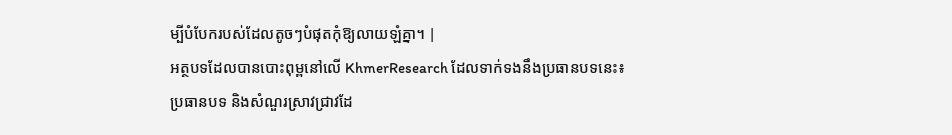ម្បីបំបែករបស់ដែលតូចៗបំផុតកុំឱ្យលាយឡំគ្នា។ |
អត្ថបទដែលបានបោះពុម្ពនៅលើ KhmerResearch ដែលទាក់ទងនឹងប្រធានបទនេះ៖
ប្រធានបទ និងសំណួរស្រាវជ្រាវដែ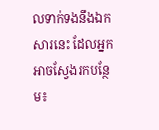លទាក់ទងនឹងឯកសារនេះ ដែលអ្នកអាចស្វែងរកបន្ថែម៖